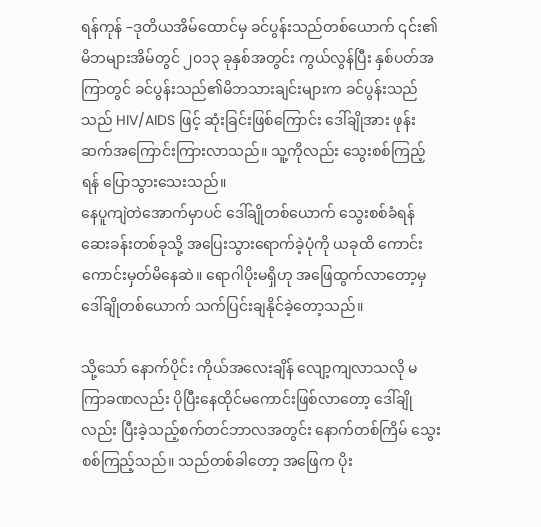ရန်ကုန် –ဒုတိယအိမ်ထောင်မှ ခင်ပွန်းသည်တစ်ယောက် ၎င်း၏မိဘများအိမ်တွင် ၂၀၁၃ ခုနှစ်အတွင်း ကွယ်လွန်ပြီး နှစ်ပတ်အကြာတွင် ခင်ပွန်းသည်၏မိဘသားချင်းများက ခင်ပွန်းသည်သည် HIV/AIDS ဖြင့် ဆုံးခြင်းဖြစ်ကြောင်း ဒေါ်ချိုအား ဖုန်းဆက်အကြောင်းကြားလာသည်။ သူ့ကိုလည်း သွေးစစ်ကြည့်ရန် ပြောသွားသေးသည်။
နေပူကျဲတဲအောက်မှာပင် ဒေါ်ချိုတစ်ယောက် သွေးစစ်ခံရန် ဆေးခန်းတစ်ခုသို့ အပြေးသွားရောက်ခဲ့ပုံကို ယခုထိ ကောင်းကောင်းမှတ်မိနေဆဲ။ ရောဂါပိုးမရှိဟု အဖြေထွက်လာတော့မှ ဒေါ်ချိုတစ်ယောက် သက်ပြင်းချနိုင်ခဲ့တော့သည်။

သို့သော် နောက်ပိုင်း ကိုယ်အလေးချိန် လျော့ကျလာသလို မကြာခဏလည်း ပိုပြီးနေထိုင်မကောင်းဖြစ်လာတော့ ဒေါ်ချိုလည်း ပြီးခဲ့သည့်စက်တင်ဘာလအတွင်း နောက်တစ်ကြိမ် သွေးစစ်ကြည့်သည်။ သည်တစ်ခါတော့ အဖြေက ပိုး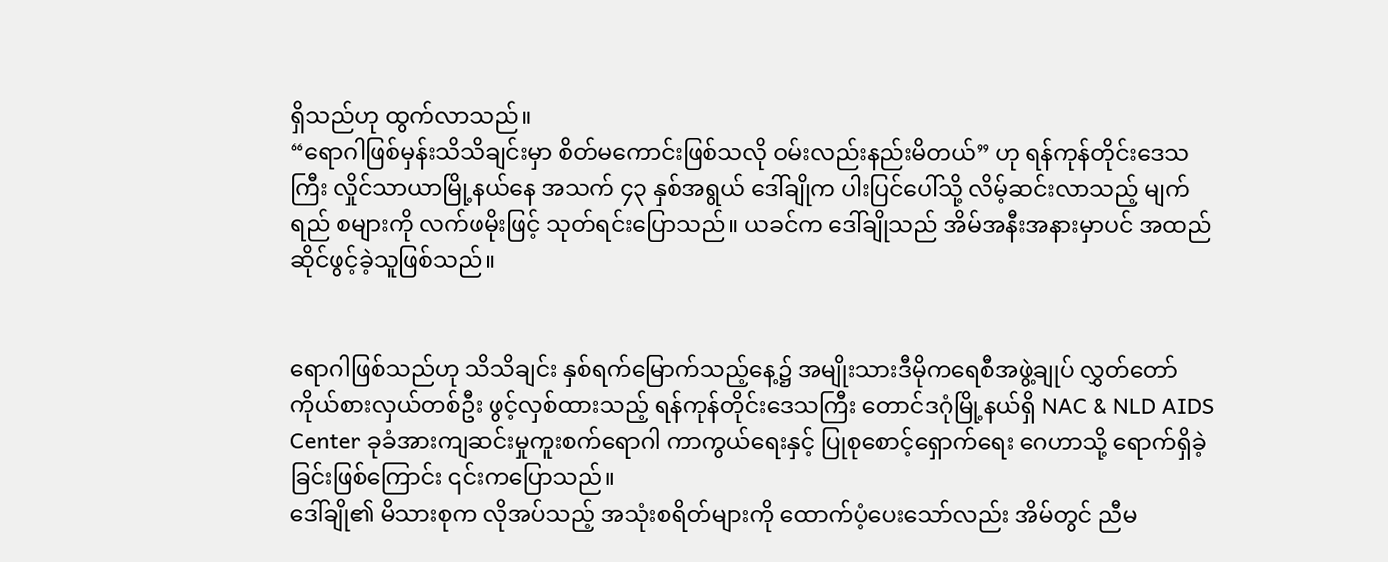ရှိသည်ဟု ထွက်လာသည်။
“ရောဂါဖြစ်မှန်းသိသိချင်းမှာ စိတ်မကောင်းဖြစ်သလို ဝမ်းလည်းနည်းမိတယ်” ဟု ရန်ကုန်တိုင်းဒေသကြီး လှိုင်သာယာမြို့နယ်နေ အသက် ၄၃ နှစ်အရွယ် ဒေါ်ချိုက ပါးပြင်ပေါ်သို့ လိမ့်ဆင်းလာသည့် မျက်ရည် စများကို လက်ဖမိုးဖြင့် သုတ်ရင်းပြောသည်။ ယခင်က ဒေါ်ချိုသည် အိမ်အနီးအနားမှာပင် အထည်ဆိုင်ဖွင့်ခဲ့သူဖြစ်သည်။


ရောဂါဖြစ်သည်ဟု သိသိချင်း နှစ်ရက်မြောက်သည့်နေ့၌ အမျိုးသားဒီမိုကရေစီအဖွဲ့ချုပ် လွှတ်တော်ကိုယ်စားလှယ်တစ်ဦး ဖွင့်လှစ်ထားသည့် ရန်ကုန်တိုင်းဒေသကြီး တောင်ဒဂုံမြို့နယ်ရှိ NAC & NLD AIDS Center ခုခံအားကျဆင်းမှုကူးစက်ရောဂါ ကာကွယ်ရေးနှင့် ပြုစုစောင့်ရှောက်ရေး ဂေဟာသို့ ရောက်ရှိခဲ့ခြင်းဖြစ်ကြောင်း ၎င်းကပြောသည်။
ဒေါ်ချို၏ မိသားစုက လိုအပ်သည့် အသုံးစရိတ်များကို ထောက်ပံ့ပေးသော်လည်း အိမ်တွင် ညီမ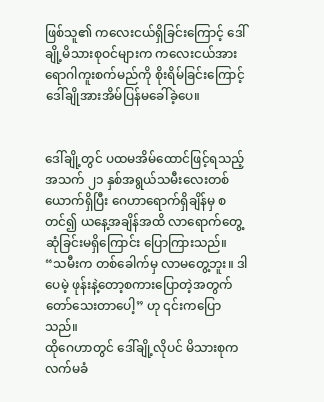ဖြစ်သူ၏ ကလေးငယ်ရှိခြင်းကြောင့် ဒေါ်ချို့မိသားစုဝင်များက ကလေးငယ်အား ရောဂါကူးစက်မည်ကို စိုးရိမ်ခြင်းကြောင့် ဒေါ်ချိုအားအိမ်ပြန်မခေါ်ခဲ့ပေ။


ဒေါ်ချို့တွင် ပထမအိမ်ထောင်ဖြင့်ရသည့် အသက် ၂၁ နှစ်အရွယ်သမီးလေးတစ်ယောက်ရှိပြီး ဂေဟာရောက်ရှိချိန်မှ စတင်၍ ယနေ့အချိန်အထိ လာရောက်တွေ့ဆုံခြင်းမရှိကြောင်း ပြောကြားသည်။
“သမီးက တစ်ခေါက်မှ လာမတွေ့ဘူး။ ဒါပေမဲ့ ဖုန်းနဲ့တော့စကားပြောတဲ့အတွက် တော်သေးတာပေါ့” ဟု ၎င်းကပြောသည်။
ထိုဂေဟာတွင် ဒေါ်ချို့လိုပင် မိသားစုကလက်မခံ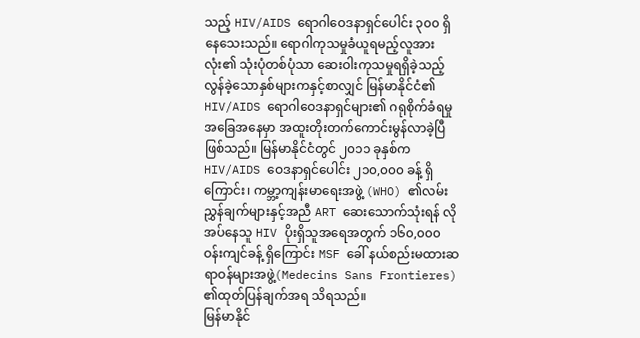သည့် HIV/AIDS ရောဂါဝေဒနာရှင်ပေါင်း ၃၀၀ ရှိနေသေးသည်။ ရောဂါကုသမှုခံယူရမည့်လူအားလုံး၏ သုံးပုံတစ်ပုံသာ ဆေးဝါးကုသမှုရရှိခဲ့သည့် လွန်ခဲ့သောနှစ်များကနှင့်စာလျှင် မြန်မာနိုင်ငံ၏ HIV/AIDS ရောဂါဝေဒနာရှင်များ၏ ဂရုစိုက်ခံရမှု အခြေအနေမှာ အထူးတိုးတက်ကောင်းမွန်လာခဲ့ပြီ ဖြစ်သည်။ မြန်မာနိုင်ငံတွင် ၂၀၁၁ ခုနှစ်က HIV/AIDS ဝေဒနာရှင်ပေါင်း ၂၁၀,၀၀၀ ခန့် ရှိကြောင်း၊ ကမ္ဘာ့ကျန်းမာရေးအဖွဲ့ (WHO) ၏လမ်းညွှန်ချက်များနှင့်အညီ ART ဆေးသောက်သုံးရန် လိုအပ်နေသူ HIV ပိုးရှိသူအရေအတွက် ၁၆၀,၀၀၀ ဝန်းကျင်ခန့် ရှိကြောင်း MSF ခေါ် နယ်စည်းမထားဆရာဝန်များအဖွဲ့(Medecins Sans Frontieres) ၏ထုတ်ပြန်ချက်အရ သိရသည်။
မြန်မာနိုင်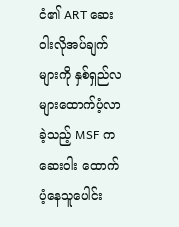ငံ၏ ART ဆေးဝါးလိုအပ်ချက်များကို နှစ်ရှည်လများထောက်ပံ့လာခဲ့သည့် MSF က ဆေးဝါး ထောက်ပံ့နေသူပေါင်း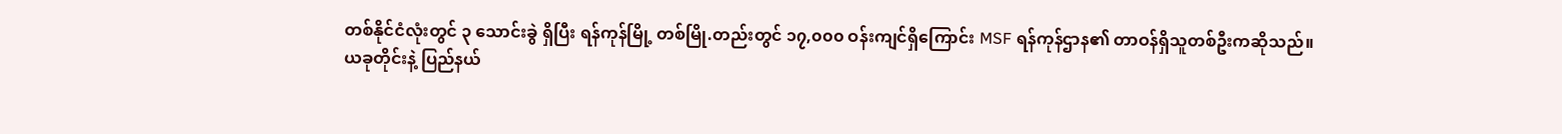တစ်နိုင်ငံလုံးတွင် ၃ သောင်းခွဲ ရှိပြီး ရန်ကုန်မြို့ တစ်မြို.တည်းတွင် ၁၇,၀၀၀ ဝန်းကျင်ရှိကြောင်း MSF ရန်ကုန်ဌာန၏ တာဝန်ရှိသူတစ်ဦးကဆိုသည်။
ယခုတိုင်းနဲ့ ပြည်နယ်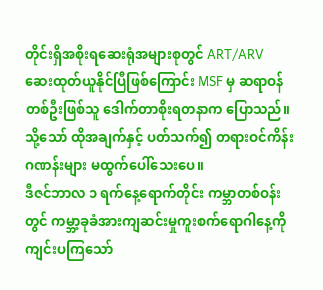တိုင်းရှိအစိုးရဆေးရုံအများစုတွင် ART/ARV ဆေးထုတ်ယူနိုင်ပြီဖြစ်ကြောင်း MSF မှ ဆရာဝန် တစ်ဦးဖြစ်သူ ဒေါက်တာစိုးရတနာက ပြောသည်။ သို့သော် ထိုအချက်နှင့် ပတ်သက်၍ တရားဝင်ကိန်းဂဏန်းများ မထွက်ပေါ်သေးပေ။
ဒီဇင်ဘာလ ၁ ရက်နေ့ရောက်တိုင်း ကမ္ဘာတစ်ဝန်းတွင် ကမ္ဘာ့ခုခံအားကျဆင်းမှုကူးစက်ရောဂါနေ့ကို ကျင်းပကြသော်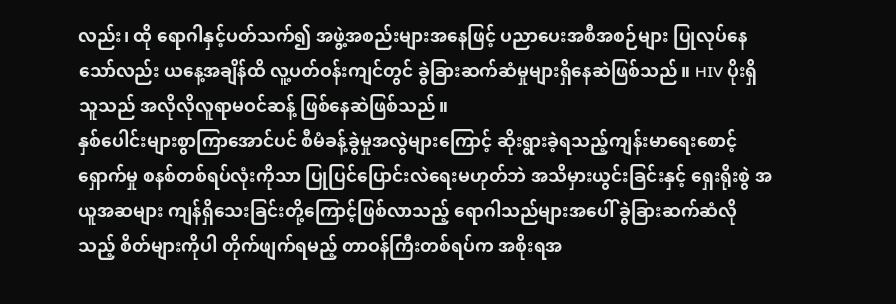လည်း၊ ထို ရောဂါနှင့်ပတ်သက်၍ အဖွဲ့အစည်းများအနေဖြင့် ပညာပေးအစီအစဉ်များ ပြုလုပ်နေသော်လည်း ယနေ့အချိန်ထိ လူ့ပတ်ဝန်းကျင်တွင် ခွဲခြားဆက်ဆံမှုများရှိနေဆဲဖြစ်သည်။ HIV ပိုးရှိသူသည် အလိုလိုလူရာမဝင်ဆန့် ဖြစ်နေဆဲဖြစ်သည်။
နှစ်ပေါင်းများစွာကြာအောင်ပင် စီမံခန့်ခွဲမှုအလွဲများကြောင့် ဆိုးရွားခဲ့ရသည့်ကျန်းမာရေးစောင့်ရှောက်မှု စနစ်တစ်ရပ်လုံးကိုသာ ပြုပြင်ပြောင်းလဲရေးမဟုတ်ဘဲ အသိမှားယွင်းခြင်းနှင့် ရှေးရိုးစွဲ အယူအဆများ ကျန်ရှိသေးခြင်းတို့ကြောင့်ဖြစ်လာသည့် ရောဂါသည်များအပေါ် ခွဲခြားဆက်ဆံလိုသည့် စိတ်များကိုပါ တိုက်ဖျက်ရမည့် တာဝန်ကြီးတစ်ရပ်က အစိုးရအ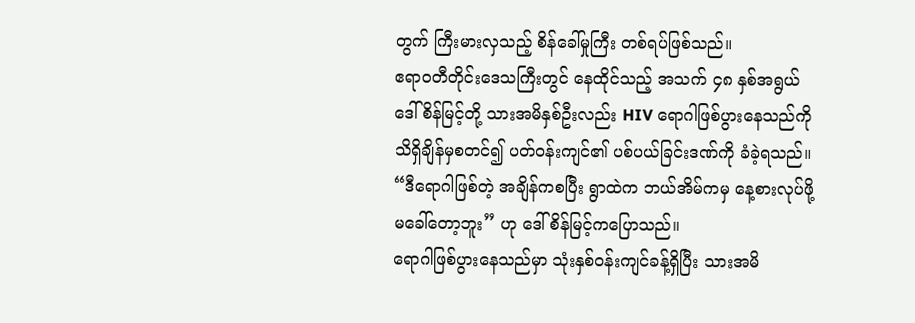တွက် ကြီးမားလှသည့် စိန်ခေါ်မှုကြီး တစ်ရပ်ဖြစ်သည်။
ဧရာဝတီတိုင်းဒေသကြီးတွင် နေထိုင်သည့် အသက် ၄၈ နှစ်အရွယ် ဒေါ်စိန်မြင့်တို့ သားအမိနှစ်ဦးလည်း HIV ရောဂါဖြစ်ပွားနေသည်ကို သိရှိချိန်မှစတင်၍ ပတ်ဝန်းကျင်၏ ပစ်ပယ်ခြင်းဒဏ်ကို ခံခဲ့ရသည်။
“ဒီရောဂါဖြစ်တဲ့ အချိန်ကစပြီး ရွာထဲက ဘယ်အိမ်ကမှ နေ့စားလုပ်ဖို့ မခေါ်တော့ဘူး” ဟု ဒေါ်စိန်မြင့်ကပြောသည်။
ရောဂါဖြစ်ပွားနေသည်မှာ သုံးနှစ်ဝန်းကျင်ခန့်ရှိပြီး သားအမိ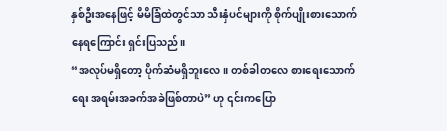နှစ်ဦးအနေဖြင့် မိမိခြံထဲတွင်သာ သီးနှံပင်များကို စိုက်ပျိုးစားသောက်နေရကြောင်း ရှင်းပြသည်။
“အလုပ်မရှိတော့ ပိုက်ဆံမရှိဘူးလေ။ တစ်ခါတလေ စားရေးသောက်ရေး အရမ်းအခက်အခဲဖြစ်တာပဲ” ဟု ၎င်းကပြော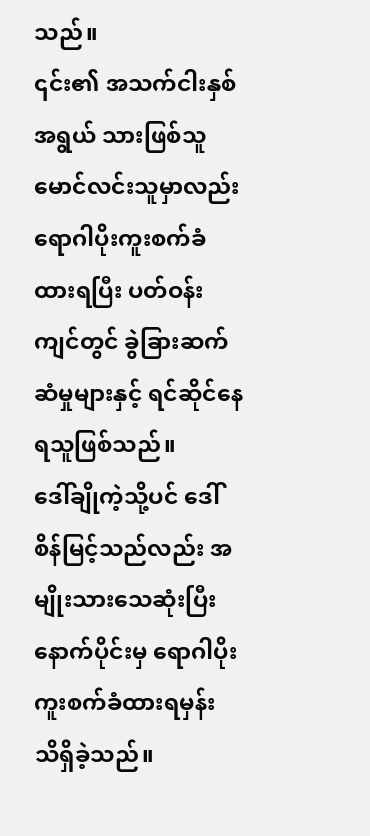သည်။
၎င်း၏ အသက်ငါးနှစ်အရွယ် သားဖြစ်သူ မောင်လင်းသူမှာလည်း ရောဂါပိုးကူးစက်ခံထားရပြီး ပတ်ဝန်းကျင်တွင် ခွဲခြားဆက်ဆံမှုများနှင့် ရင်ဆိုင်နေရသူဖြစ်သည်။
ဒေါ်ချိုကဲ့သို့ပင် ဒေါ်စိန်မြင့်သည်လည်း အမျိုးသားသေဆုံးပြီးနောက်ပိုင်းမှ ရောဂါပိုးကူးစက်ခံထားရမှန်း သိရှိခဲ့သည်။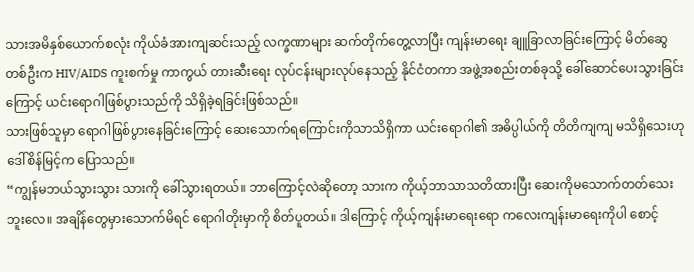သားအမိနှစ်ယောက်စလုံး ကိုယ်ခံအားကျဆင်းသည့် လက္ခဏာများ ဆက်တိုက်တွေ့လာပြီး ကျန်းမာရေး ချူခြာလာခြင်းကြောင့် မိတ်ဆွေတစ်ဦးက HIV/AIDS ကူးစက်မှု ကာကွယ် တားဆီးရေး လုပ်ငန်းများလုပ်နေသည့် နိုင်ငံတကာ အဖွဲ့အစည်းတစ်ခုသို့ ခေါ်ဆောင်ပေးသွားခြင်းကြောင့် ယင်းရောဂါဖြစ်ပွားသည်ကို သိရှိခဲ့ရခြင်းဖြစ်သည်။
သားဖြစ်သူမှာ ရောဂါဖြစ်ပွားနေခြင်းကြောင့် ဆေးသောက်ရကြောင်းကိုသာသိရှိကာ ယင်းရောဂါ၏ အဓိပ္ပါယ်ကို တိတိကျကျ မသိရှိသေးဟု ဒေါ်စိန်မြင့်က ပြောသည်။
“ကျွန်မဘယ်သွားသွား သားကို ခေါ်သွားရတယ်။ ဘာကြောင့်လဲဆိုတော့ သားက ကိုယ့်ဘာသာသတိထားပြီး ဆေးကိုမသောက်တတ်သေးဘူးလေ။ အချိန်တွေမှားသောက်မိရင် ရောဂါတိုးမှာကို စိတ်ပူတယ်။ ဒါကြောင့် ကိုယ့်ကျန်းမာရေးရော ကလေးကျန်းမာရေးကိုပါ စောင့်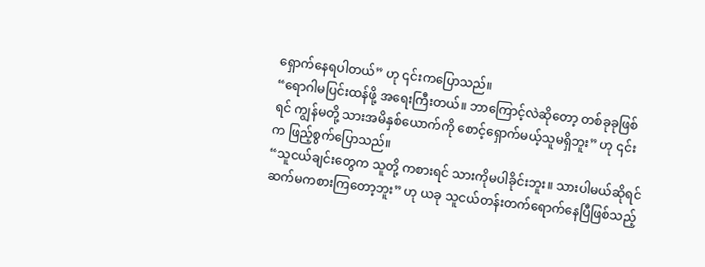ရှောက်နေရပါတယ်” ဟု ၎င်းကပြောသည်။
“ရောဂါမပြင်းထန်ဖို့ အရေးကြီးတယ်။ ဘာကြောင့်လဲဆိုတော့ တစ်ခုခုဖြစ်ရင် ကျွန်မတို့ သားအမိနှစ်ယောက်ကို စောင့်ရှောက်မယ့်သူမရှိဘူး” ဟု ၎င်းက ဖြည့်စွက်ပြောသည်။
“သူငယ်ချင်းတွေက သူတို့ ကစားရင် သားကိုမပါခိုင်းဘူး။ သားပါမယ်ဆိုရင် ဆက်မကစားကြတော့ဘူး” ဟု ယခု သူငယ်တန်းတက်ရောက်နေပြီဖြစ်သည့်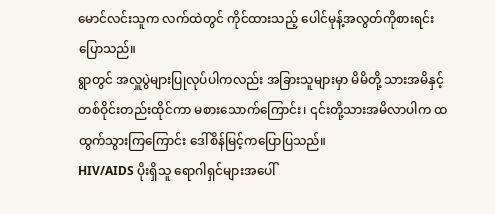မောင်လင်းသူက လက်ထဲတွင် ကိုင်ထားသည့် ပေါင်မုန့်အလွတ်ကိုစားရင်းပြောသည်။
ရွာတွင် အလှူပွဲများပြုလုပ်ပါကလည်း အခြားသူများမှာ မိမိတို့ သားအမိနှင့် တစ်ဝိုင်းတည်းထိုင်ကာ မစားသောက်ကြောင်း၊ ၎င်းတို့သားအမိလာပါက ထထွက်သွားကြကြောင်း ဒေါ်စိန်မြင့်ကပြောပြသည်။
HIV/AIDS ပိုးရှိသူ ရောဂါရှင်များအပေါ်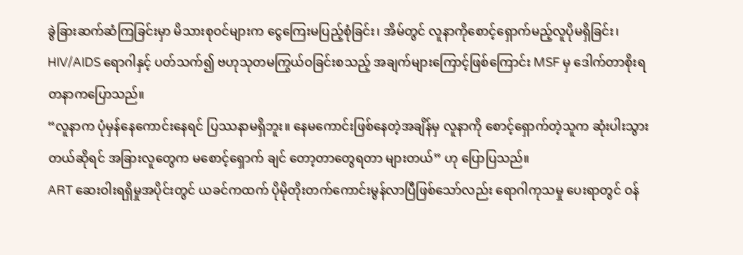ခွဲခြားဆက်ဆံကြခြင်းမှာ မိသားစုဝင်များက ငွေကြေးမပြည့်စုံခြင်း၊ အိမ်တွင် လူနာကိုစောင့်ရှောက်မည့်လူပိုမရှိခြင်း၊ HIV/AIDS ရောဂါနှင့် ပတ်သက်၍ ဗဟုသုတမကြွယ်ဝခြင်းစသည့် အချက်များကြောင့်ဖြစ်ကြောင်း MSF မှ ဒေါက်တာစိုးရတနာကပြောသည်။
“လူနာက ပုံမှန်နေကောင်းနေရင် ပြဿနာမရှိဘူး။ နေမကောင်းဖြစ်နေတဲ့အချိန်မှ လူနာကို စောင့်ရှောက်တဲ့သူက ဆုံးပါးသွားတယ်ဆိုရင် အခြားလူတွေက မစောင့်ရှောက် ချင် တော့တာတွေရတာ များတယ်” ဟု ပြောပြသည်။
ART ဆေးဝါးရရှိမှုအပိုင်းတွင် ယခင်ကထက် ပိုမိုတိုးတက်ကောင်းမွန်လာပြီဖြစ်သော်လည်း ရောဂါကုသမှု ပေးရာတွင် ဝန်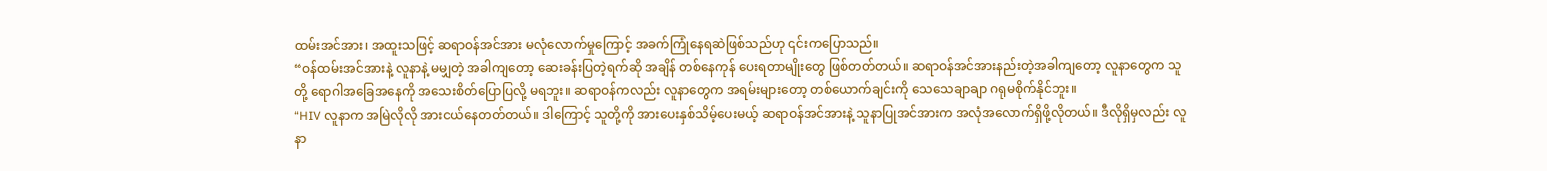ထမ်းအင်အား၊ အထူးသဖြင့် ဆရာဝန်အင်အား မလုံလောက်မှုကြောင့် အခက်ကြုံနေရဆဲဖြစ်သည်ဟု ၎င်းကပြောသည်။
“ဝန်ထမ်းအင်အားနဲ့ လူနာနဲ့ မမျှတဲ့ အခါကျတော့ ဆေးခန်းပြတဲ့ရက်ဆို အချိန် တစ်နေကုန် ပေးရတာမျိုးတွေ ဖြစ်တတ်တယ်။ ဆရာဝန်အင်အားနည်းတဲ့အခါကျတော့ လူနာတွေက သူတို့ ရောဂါအခြေအနေကို အသေးစိတ်ပြောပြလို့ မရဘူး။ ဆရာဝန်ကလည်း လူနာတွေက အရမ်းများတော့ တစ်ယောက်ချင်းကို သေသေချာချာ ဂရုမစိုက်နိုင်ဘူး။
“HIV လူနာက အမြဲလိုလို အားငယ်နေတတ်တယ်။ ဒါကြောင့် သူတို့ကို အားပေးနှစ်သိမ့်ပေးမယ့် ဆရာဝန်အင်အားနဲ့ သူနာပြုအင်အားက အလုံအလောက်ရှိဖို့လိုတယ်။ ဒီလိုရှိမှလည်း လူနာ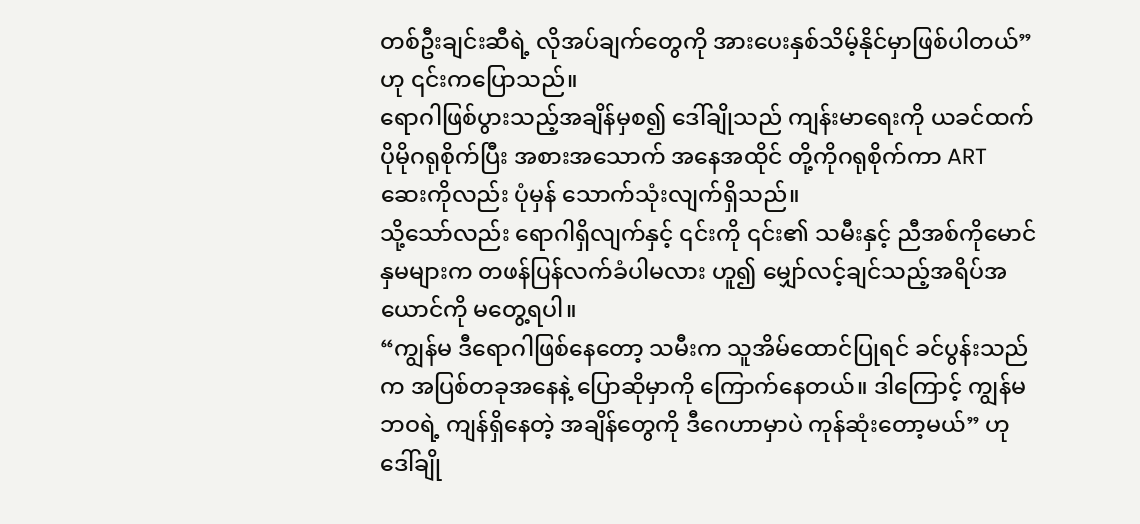တစ်ဦးချင်းဆီရဲ့ လိုအပ်ချက်တွေကို အားပေးနှစ်သိမ့်နိုင်မှာဖြစ်ပါတယ်” ဟု ၎င်းကပြောသည်။
ရောဂါဖြစ်ပွားသည့်အချိန်မှစ၍ ဒေါ်ချိုသည် ကျန်းမာရေးကို ယခင်ထက် ပိုမိုဂရုစိုက်ပြီး အစားအသောက် အနေအထိုင် တို့ကိုဂရုစိုက်ကာ ART ဆေးကိုလည်း ပုံမှန် သောက်သုံးလျက်ရှိသည်။
သို့သော်လည်း ရောဂါရှိလျက်နှင့် ၎င်းကို ၎င်း၏ သမီးနှင့် ညီအစ်ကိုမောင်နှမများက တဖန်ပြန်လက်ခံပါမလား ဟူ၍ မျှော်လင့်ချင်သည့်အရိပ်အယောင်ကို မတွေ့ရပါ။
“ကျွန်မ ဒီရောဂါဖြစ်နေတော့ သမီးက သူအိမ်ထောင်ပြုရင် ခင်ပွန်းသည်က အပြစ်တခုအနေနဲ့ ပြောဆိုမှာကို ကြောက်နေတယ်။ ဒါကြောင့် ကျွန်မဘဝရဲ့ ကျန်ရှိနေတဲ့ အချိန်တွေကို ဒီဂေဟာမှာပဲ ကုန်ဆုံးတော့မယ်” ဟု ဒေါ်ချို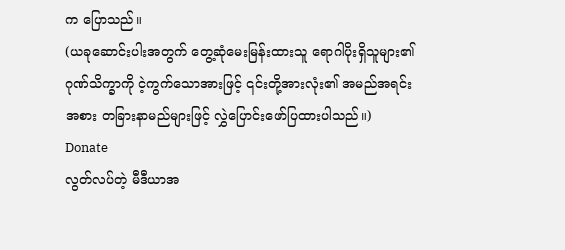က ပြောသည်။
(ယခုဆောင်းပါးအတွက် တွေ့ဆုံမေးမြန်းထားသူ ရောဂါပိုးရှိသူများ၏ ဂုဏ်သိက္ခာကို ငဲ့ကွက်သောအားဖြင့် ၎င်းတို့အားလုံး၏ အမည်အရင်းအစား တခြားနာမည်များဖြင့် လွှဲပြောင်းဖော်ပြထားပါသည်။)
Donate
လွတ်လပ်တဲ့ မီဒီယာအ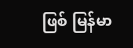ဖြစ် မြန်မာ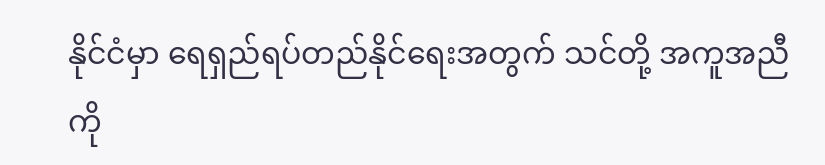နိုင်ငံမှာ ရေရှည်ရပ်တည်နိုင်ရေးအတွက် သင်တို့ အကူအညီကို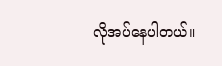လိုအပ်နေပါတယ်။